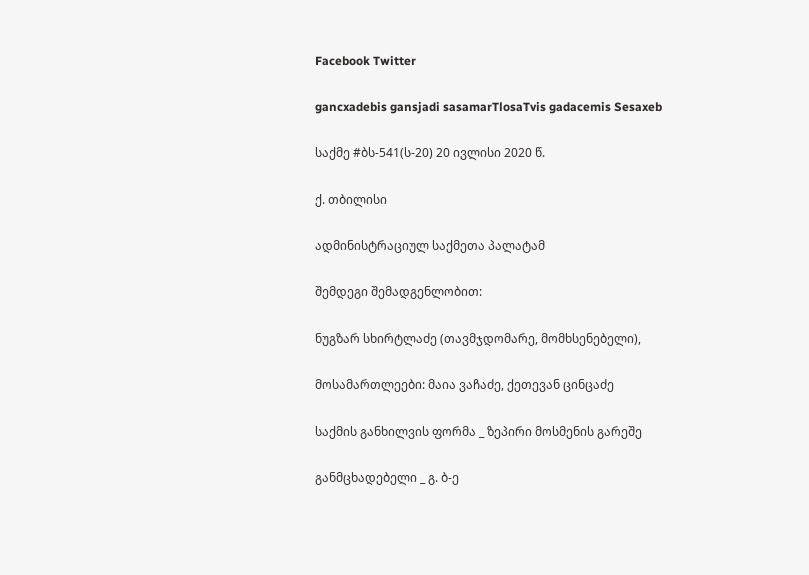Facebook Twitter

gancxadebis gansjadi sasamarTlosaTvis gadacemis Sesaxeb

საქმე #ბს-541(ს-20) 20 ივლისი 2020 წ.

ქ. თბილისი

ადმინისტრაციულ საქმეთა პალატამ

შემდეგი შემადგენლობით:

ნუგზარ სხირტლაძე (თავმჯდომარე, მომხსენებელი),

მოსამართლეები: მაია ვაჩაძე, ქეთევან ცინცაძე

საქმის განხილვის ფორმა _ ზეპირი მოსმენის გარეშე

განმცხადებელი _ გ. ბ-ე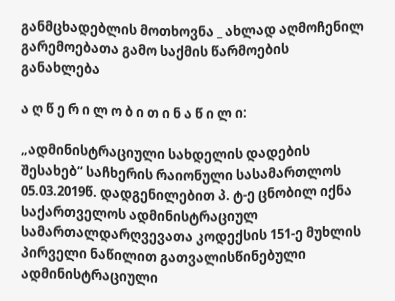განმცხადებლის მოთხოვნა _ ახლად აღმოჩენილ გარემოებათა გამო საქმის წარმოების განახლება

ა ღ წ ე რ ი ლ ო ბ ი თ ი ნ ა წ ი ლ ი:

„ადმინისტრაციული სახდელის დადების შესახებ“ საჩხერის რაიონული სასამართლოს 05.03.2019წ. დადგენილებით პ. ტ-ე ცნობილ იქნა საქართველოს ადმინისტრაციულ სამართალდარღვევათა კოდექსის 151-ე მუხლის პირველი ნაწილით გათვალისწინებული ადმინისტრაციული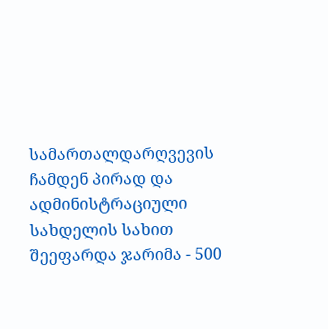სამართალდარღვევის ჩამდენ პირად და ადმინისტრაციული სახდელის სახით შეეფარდა ჯარიმა - 500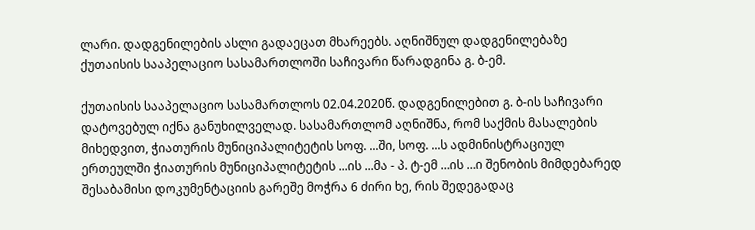ლარი. დადგენილების ასლი გადაეცათ მხარეებს. აღნიშნულ დადგენილებაზე ქუთაისის სააპელაციო სასამართლოში საჩივარი წარადგინა გ. ბ-ემ.

ქუთაისის სააპელაციო სასამართლოს 02.04.2020წ. დადგენილებით გ. ბ-ის საჩივარი დატოვებულ იქნა განუხილველად. სასამართლომ აღნიშნა, რომ საქმის მასალების მიხედვით, ჭიათურის მუნიციპალიტეტის სოფ. ...ში, სოფ. ...ს ადმინისტრაციულ ერთეულში ჭიათურის მუნიციპალიტეტის ...ის ...მა - პ. ტ-ემ …ის …ი შენობის მიმდებარედ შესაბამისი დოკუმენტაციის გარეშე მოჭრა 6 ძირი ხე, რის შედეგადაც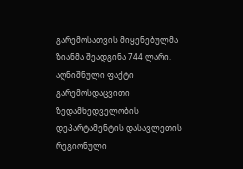გარემოსათვის მიყენებულმა ზიანმა შეადგინა 744 ლარი. აღნიშნული ფაქტი გარემოსდაცვითი ზედამხედველობის დეპარტამენტის დასავლეთის რეგიონული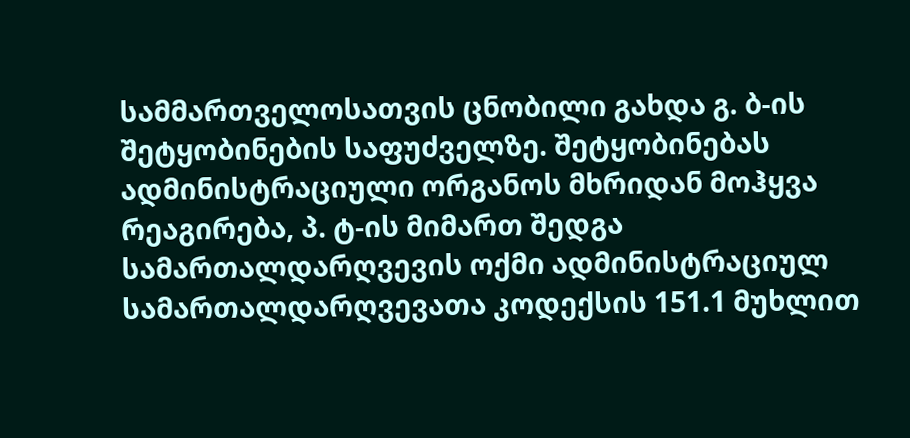სამმართველოსათვის ცნობილი გახდა გ. ბ-ის შეტყობინების საფუძველზე. შეტყობინებას ადმინისტრაციული ორგანოს მხრიდან მოჰყვა რეაგირება, პ. ტ-ის მიმართ შედგა სამართალდარღვევის ოქმი ადმინისტრაციულ სამართალდარღვევათა კოდექსის 151.1 მუხლით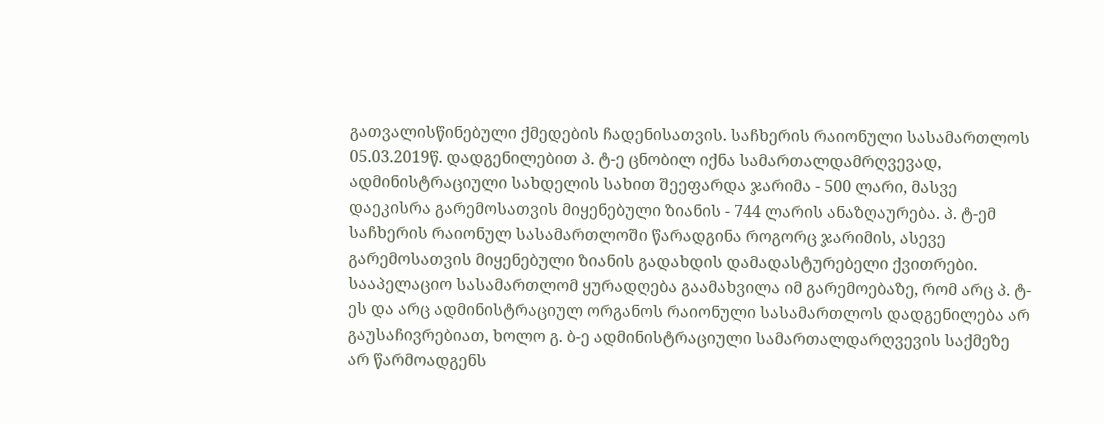გათვალისწინებული ქმედების ჩადენისათვის. საჩხერის რაიონული სასამართლოს 05.03.2019წ. დადგენილებით პ. ტ-ე ცნობილ იქნა სამართალდამრღვევად, ადმინისტრაციული სახდელის სახით შეეფარდა ჯარიმა - 500 ლარი, მასვე დაეკისრა გარემოსათვის მიყენებული ზიანის - 744 ლარის ანაზღაურება. პ. ტ-ემ საჩხერის რაიონულ სასამართლოში წარადგინა როგორც ჯარიმის, ასევე გარემოსათვის მიყენებული ზიანის გადახდის დამადასტურებელი ქვითრები. სააპელაციო სასამართლომ ყურადღება გაამახვილა იმ გარემოებაზე, რომ არც პ. ტ-ეს და არც ადმინისტრაციულ ორგანოს რაიონული სასამართლოს დადგენილება არ გაუსაჩივრებიათ, ხოლო გ. ბ-ე ადმინისტრაციული სამართალდარღვევის საქმეზე არ წარმოადგენს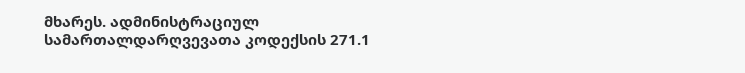მხარეს. ადმინისტრაციულ სამართალდარღვევათა კოდექსის 271.1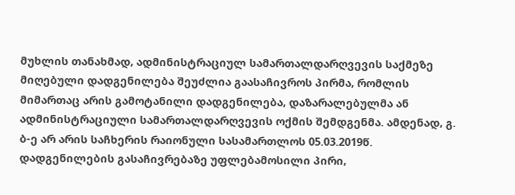მუხლის თანახმად, ადმინისტრაციულ სამართალდარღვევის საქმეზე მიღებული დადგენილება შეუძლია გაასაჩივროს პირმა, რომლის მიმართაც არის გამოტანილი დადგენილება, დაზარალებულმა ან ადმინისტრაციული სამართალდარღვევის ოქმის შემდგენმა. ამდენად, გ. ბ-ე არ არის საჩხერის რაიონული სასამართლოს 05.03.2019წ. დადგენილების გასაჩივრებაზე უფლებამოსილი პირი,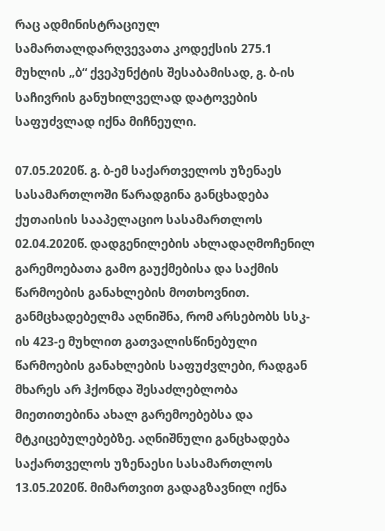რაც ადმინისტრაციულ სამართალდარღვევათა კოდექსის 275.1 მუხლის „ბ“ ქვეპუნქტის შესაბამისად, გ. ბ-ის საჩივრის განუხილველად დატოვების საფუძვლად იქნა მიჩნეული.

07.05.2020წ. გ. ბ-ემ საქართველოს უზენაეს სასამართლოში წარადგინა განცხადება ქუთაისის სააპელაციო სასამართლოს 02.04.2020წ. დადგენილების ახლადაღმოჩენილ გარემოებათა გამო გაუქმებისა და საქმის წარმოების განახლების მოთხოვნით. განმცხადებელმა აღნიშნა, რომ არსებობს სსკ-ის 423-ე მუხლით გათვალისწინებული წარმოების განახლების საფუძვლები, რადგან მხარეს არ ჰქონდა შესაძლებლობა მიეთითებინა ახალ გარემოებებსა და მტკიცებულებებზე. აღნიშნული განცხადება საქართველოს უზენაესი სასამართლოს 13.05.2020წ. მიმართვით გადაგზავნილ იქნა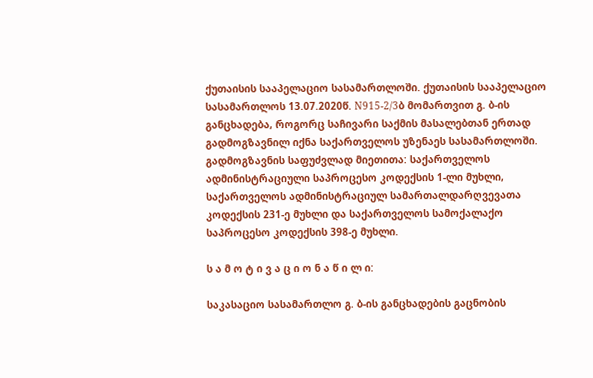ქუთაისის სააპელაციო სასამართლოში. ქუთაისის სააპელაციო სასამართლოს 13.07.2020წ. N915-2/3ბ მომართვით გ. ბ-ის განცხადება, როგორც საჩივარი საქმის მასალებთან ერთად გადმოგზავნილ იქნა საქართველოს უზენაეს სასამართლოში. გადმოგზავნის საფუძვლად მიეთითა: საქართველოს ადმინისტრაციული საპროცესო კოდექსის 1-ლი მუხლი, საქართველოს ადმინისტრაციულ სამართალდარღვევათა კოდექსის 231-ე მუხლი და საქართველოს სამოქალაქო საპროცესო კოდექსის 398-ე მუხლი.

ს ა მ ო ტ ი ვ ა ც ი ო ნ ა წ ი ლ ი:

საკასაციო სასამართლო გ. ბ-ის განცხადების გაცნობის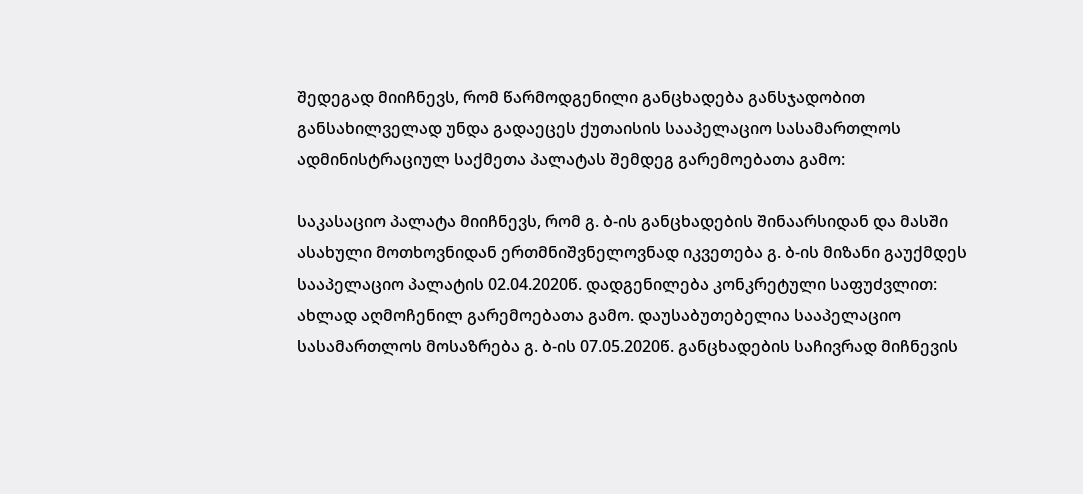შედეგად მიიჩნევს, რომ წარმოდგენილი განცხადება განსჯადობით განსახილველად უნდა გადაეცეს ქუთაისის სააპელაციო სასამართლოს ადმინისტრაციულ საქმეთა პალატას შემდეგ გარემოებათა გამო:

საკასაციო პალატა მიიჩნევს, რომ გ. ბ-ის განცხადების შინაარსიდან და მასში ასახული მოთხოვნიდან ერთმნიშვნელოვნად იკვეთება გ. ბ-ის მიზანი გაუქმდეს სააპელაციო პალატის 02.04.2020წ. დადგენილება კონკრეტული საფუძვლით: ახლად აღმოჩენილ გარემოებათა გამო. დაუსაბუთებელია სააპელაციო სასამართლოს მოსაზრება გ. ბ-ის 07.05.2020წ. განცხადების საჩივრად მიჩნევის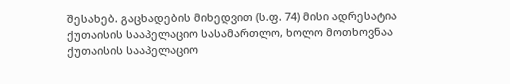შესახებ. გაცხადების მიხედვით (ს.ფ. 74) მისი ადრესატია ქუთაისის სააპელაციო სასამართლო, ხოლო მოთხოვნაა ქუთაისის სააპელაციო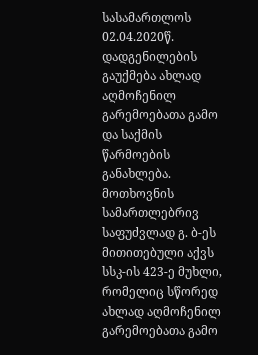სასამართლოს 02.04.2020წ. დადგენილების გაუქმება ახლად აღმოჩენილ გარემოებათა გამო და საქმის წარმოების განახლება. მოთხოვნის სამართლებრივ საფუძვლად გ. ბ-ეს მითითებული აქვს სსკ-ის 423-ე მუხლი, რომელიც სწორედ ახლად აღმოჩენილ გარემოებათა გამო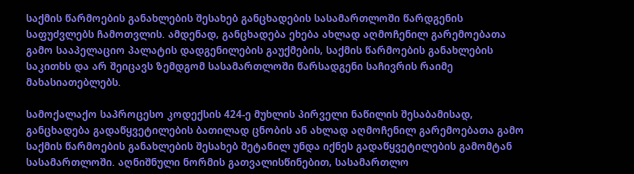საქმის წარმოების განახლების შესახებ განცხადების სასამართლოში წარდგენის საფუძვლებს ჩამოთვლის. ამდენად, განცხადება ეხება ახლად აღმოჩენილ გარემოებათა გამო სააპელაციო პალატის დადგენილების გაუქმების, საქმის წარმოების განახლების საკითხს და არ შეიცავს ზემდგომ სასამართლოში წარსადგენი საჩივრის რაიმე მახასიათებლებს.

სამოქალაქო საპროცესო კოდექსის 424-ე მუხლის პირველი ნაწილის შესაბამისად, განცხადება გადაწყვეტილების ბათილად ცნობის ან ახლად აღმოჩენილ გარემოებათა გამო საქმის წარმოების განახლების შესახებ შეტანილ უნდა იქნეს გადაწყვეტილების გამომტან სასამართლოში. აღნიშნული ნორმის გათვალისწინებით, სასამართლო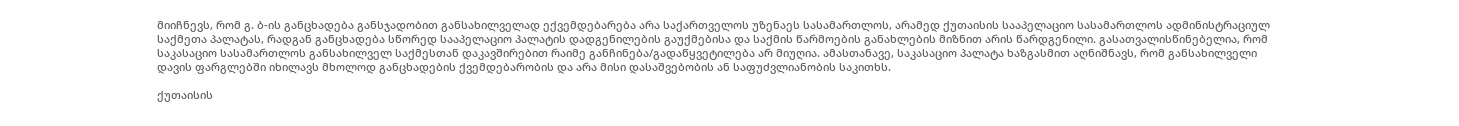მიიჩნევს, რომ გ. ბ-ის განცხადება განსჯადობით განსახილველად ექვემდებარება არა საქართველოს უზენაეს სასამართლოს, არამედ ქუთაისის სააპელაციო სასამართლოს ადმინისტრაციულ საქმეთა პალატას, რადგან განცხადება სწორედ სააპელაციო პალატის დადგენილების გაუქმებისა და საქმის წარმოების განახლების მიზნით არის წარდგენილი. გასათვალისწინებელია, რომ საკასაციო სასამართლოს განსახილველ საქმესთან დაკავშირებით რაიმე განჩინება/გადაწყვეტილება არ მიუღია. ამასთანავე, საკასაციო პალატა ხაზგასმით აღნიშნავს, რომ განსახილველი დავის ფარგლებში იხილავს მხოლოდ განცხადების ქვემდებარობის და არა მისი დასაშვებობის ან საფუძვლიანობის საკითხს.

ქუთაისის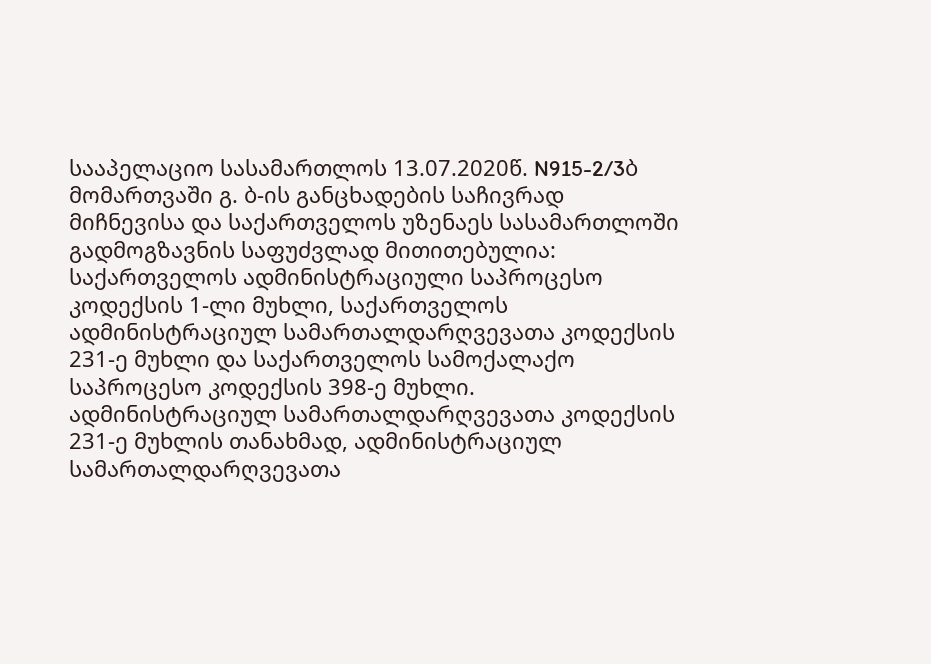სააპელაციო სასამართლოს 13.07.2020წ. N915-2/3ბ მომართვაში გ. ბ-ის განცხადების საჩივრად მიჩნევისა და საქართველოს უზენაეს სასამართლოში გადმოგზავნის საფუძვლად მითითებულია: საქართველოს ადმინისტრაციული საპროცესო კოდექსის 1-ლი მუხლი, საქართველოს ადმინისტრაციულ სამართალდარღვევათა კოდექსის 231-ე მუხლი და საქართველოს სამოქალაქო საპროცესო კოდექსის 398-ე მუხლი. ადმინისტრაციულ სამართალდარღვევათა კოდექსის 231-ე მუხლის თანახმად, ადმინისტრაციულ სამართალდარღვევათა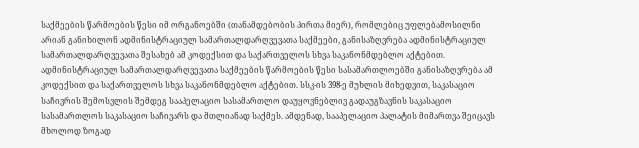საქმეების წარმოების წესი იმ ორგანოებში (თანამდებობის პირთა მიერ), რომლებიც უფლებამოსილნი არიან განიხილონ ადმინისტრაციულ სამართალდარღვევათა საქმეები, განისაზღვრება ადმინისტრაციულ სამართალდარღვევათა შესახებ ამ კოდექსით და საქართველოს სხვა საკანონმდებლო აქტებით. ადმინისტრაციულ სამართალდარღვევათა საქმეების წარმოების წესი სასამართლოებში განისაზღვრება ამ კოდექსით და საქართველოს სხვა საკანონმდებლო აქტებით. სსკ-ის 398-ე მუხლის მიხედვით, საკასაციო საჩივრის შემოსვლის შემდეგ სააპელაციო სასამართლო დაუყოვნებლივ გადაუგზავნის საკასაციო სასამართლოს საკასაციო საჩივარს და მთლიანად საქმეს. ამდენად, სააპელაციო პალატის მიმართვა შეიცავს მხოლოდ ზოგად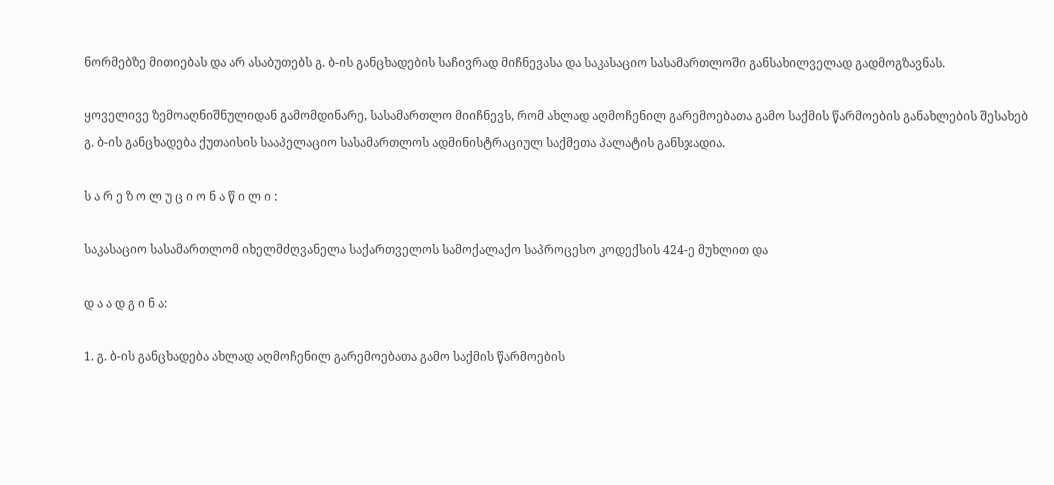ნორმებზე მითიებას და არ ასაბუთებს გ. ბ-ის განცხადების საჩივრად მიჩნევასა და საკასაციო სასამართლოში განსახილველად გადმოგზავნას.

ყოველივე ზემოაღნიშნულიდან გამომდინარე, სასამართლო მიიჩნევს, რომ ახლად აღმოჩენილ გარემოებათა გამო საქმის წარმოების განახლების შესახებ გ. ბ-ის განცხადება ქუთაისის სააპელაციო სასამართლოს ადმინისტრაციულ საქმეთა პალატის განსჯადია.

ს ა რ ე ზ ო ლ უ ც ი ო ნ ა წ ი ლ ი :

საკასაციო სასამართლომ იხელმძღვანელა საქართველოს სამოქალაქო საპროცესო კოდექსის 424-ე მუხლით და

დ ა ა დ გ ი ნ ა:

1. გ. ბ-ის განცხადება ახლად აღმოჩენილ გარემოებათა გამო საქმის წარმოების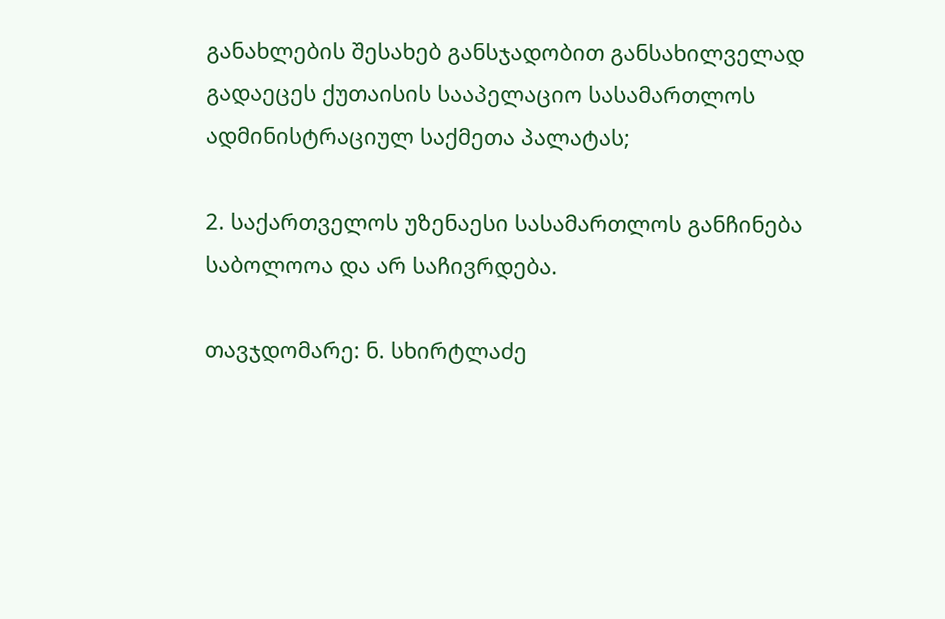განახლების შესახებ განსჯადობით განსახილველად გადაეცეს ქუთაისის სააპელაციო სასამართლოს ადმინისტრაციულ საქმეთა პალატას;

2. საქართველოს უზენაესი სასამართლოს განჩინება საბოლოოა და არ საჩივრდება.

თავჯდომარე: ნ. სხირტლაძე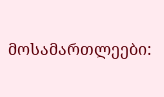მოსამართლეები: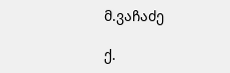მ.ვაჩაძე

ქ.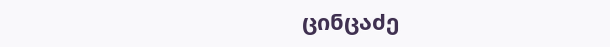ცინცაძე